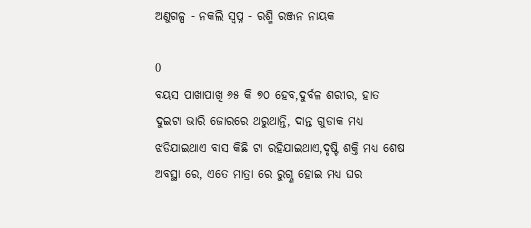ଅଣୁଗଳ୍ପ - ନକଲି ସ୍ବପ୍ନ - ରଶ୍ମି ରଞ୍ଜନ ନାୟକ

0
ବୟସ ପାଖାପାଖି ୬୫ କି ୭୦ ହେବ,ଦୁର୍ବଳ ଶରୀର, ହାତ ଦୁଇଟା ଭାରି ଜୋରରେ ଥରୁଥାନ୍ତି, ଦାନ୍ତ ଗୁଡାକ ମଧ୍ୟ ଝଡିଯାଇଥାଏ ବାସ କିଛି ଟା ରହିଯାଇଥାଏ,ଦୃଷ୍ଟି ଶକ୍ତି ମଧ୍ୟ ଶେଷ ଅବସ୍ଥା ରେ, ଏତେ ମାତ୍ରା ରେ ରୁଗ୍ଣ ହୋଇ ମଧ୍ୟ ଘର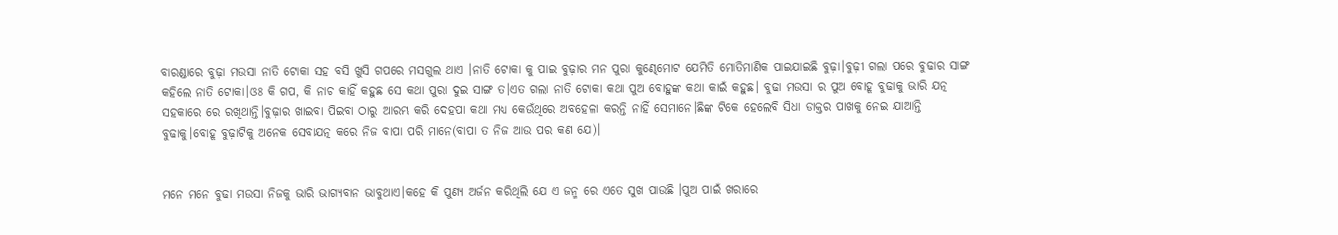ବାରଣ୍ଡାରେ ବୁଢ଼ା ମଉସା ନାତି ଟୋକା ସହ ବସି ଖୁସି ଗପରେ ମସଗୁଲ ଥାଏ ।ନାତି ଟୋକା କୁ ପାଇ ବୁଢ଼ାର ମନ ପୁରା କୁଣ୍ଢେମୋଟ ଯେମିତି ମୋତିମାଣିକ ପାଇଯାଇଛି ବୁଢ଼ା।ବୁଢ଼ୀ ଗଲା ପରେ ବୁଢାର ସାଙ୍ଗ କହିଲେ ନାତି ଟୋକା।ଓଃ କି ଗପ, କି ନାଚ କାହିଁ କହୁଛ ସେ କଥା ପୁରା ଦୁଇ ସାଙ୍ଗ ତ।ଏତ ଗଲା ନାତି ଟୋକା କଥା ପୁଅ ବୋହୁଙ୍କ କଥା କାଇଁ କହୁଛ। ବୁଢା ମଉସା ର ପୁଅ ବୋହୂ ବୁଢାକୁ ଭାରି ଯତ୍ନ ସହକାରେ ରେ ରଖିଥାନ୍ତି।ବୁଢ଼ାର ଖାଇବା ପିଇବା ଠାରୁ ଆରମ୍ଭ କରି ଦେହପା କଥା ମଧ୍ୟ କେଉଁଥିରେ ଅବହେଳା କରନ୍ତି ନାହିଁ ସେମାନେ।ଛିଙ୍କ ଟିକେ ହେଲେବି ସିଧା ଡାକ୍ତର ପାଖକୁ ନେଇ ଯାଆନ୍ତି ବୁଢାକୁ।ବୋହୂ ବୁଢ଼ାଟିକୁ ଅନେକ ସେବାଯତ୍ନ କରେ ନିଜ ବାପା ପରି ମାନେ(ବାପା ତ ନିଜ ଆଉ ପର କଣ ଯେ)।


ମନେ ମନେ ବୁଢା ମଉସା ନିଜକୁ ଭାରି ଭାଗ୍ୟବାନ ଭାବୁଥାଏ।କହେ କି ପୁଣ୍ୟ ଅର୍ଜନ କରିଥିଲି ଯେ ଏ ଜନ୍ମ ରେ ଏତେ ସୁଖ ପାଉଛି ।ପୁଅ ପାଇଁ ଖରାରେ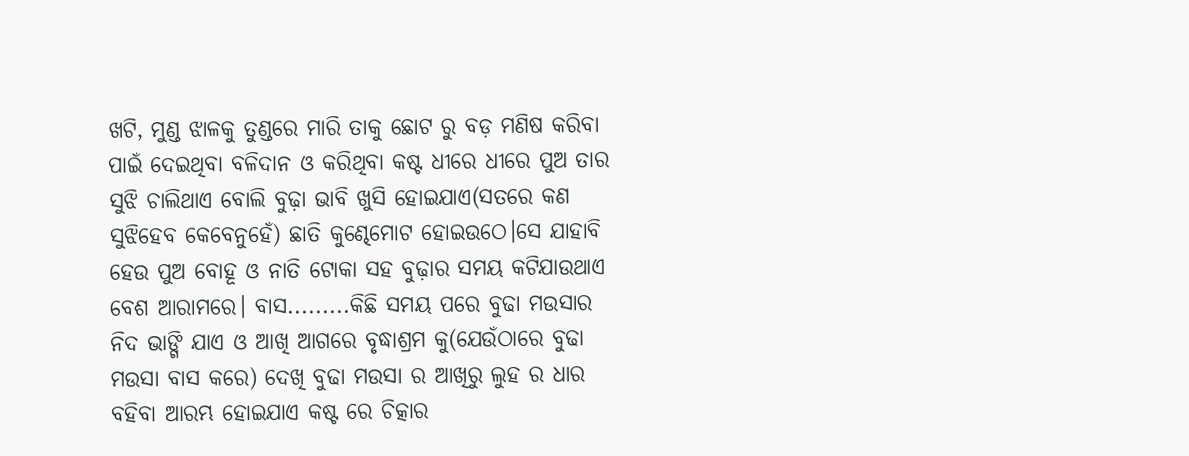ଖଟି, ମୁଣ୍ଡ ଝାଳକୁ ତୁଣ୍ଡରେ ମାରି ତାକୁ ଛୋଟ ରୁ ବଡ଼ ମଣିଷ କରିବା ପାଇଁ ଦେଇଥିବା ବଳିଦାନ ଓ କରିଥିବା କଷ୍ଟ ଧୀରେ ଧୀରେ ପୁଅ ତାର ସୁଝି ଚାଲିଥାଏ ବୋଲି ବୁଢ଼ା ଭାବି ଖୁସି ହୋଇଯାଏ(ସତରେ କଣ ସୁଝିହେବ କେବେନୁହେଁ) ଛାତି କୁଣ୍ଢେମୋଟ ହୋଇଉଠେ।ସେ ଯାହାବି ହେଉ ପୁଅ ବୋହୂ ଓ ନାତି ଟୋକା ସହ ବୁଢ଼ାର ସମୟ କଟିଯାଉଥାଏ ବେଶ ଆରାମରେ। ବାସ.........କିଛି ସମୟ ପରେ ବୁଢା ମଉସାର ନିଦ ଭାଙ୍ଗି ଯାଏ ଓ ଆଖି ଆଗରେ ବୃଦ୍ଧାଶ୍ରମ କୁ(ଯେଉଁଠାରେ ବୁଢା ମଉସା ବାସ କରେ) ଦେଖି ବୁଢା ମଉସା ର ଆଖିରୁ ଲୁହ ର ଧାର ବହିବା ଆରମ୍ଭ ହୋଇଯାଏ କଷ୍ଟ ରେ ଚିତ୍କାର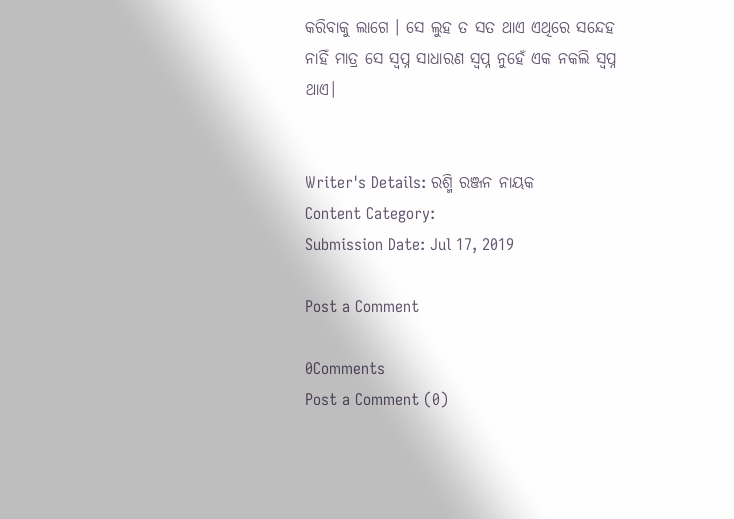କରିବାକୁ ଲାଗେ । ସେ ଲୁହ ତ ସତ ଥାଏ ଏଥିରେ ସନ୍ଦେହ ନାହିଁ ମାତ୍ର ସେ ସ୍ବପ୍ନ ସାଧାରଣ ସ୍ବପ୍ନ ନୁହେଁ ଏକ ନକଲି ସ୍ବପ୍ନ ଥାଏ।


Writer's Details: ରଶ୍ମି ରଞ୍ଜନ ନାୟକ
Content Category:
Submission Date: Jul 17, 2019

Post a Comment

0Comments
Post a Comment (0)